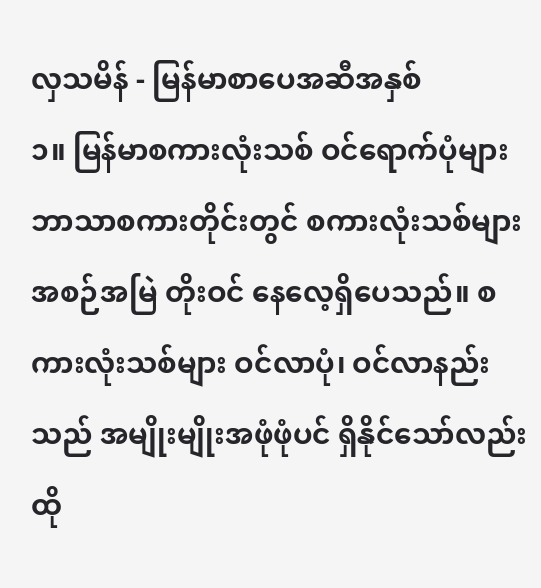လှသမိန် - မြန်မာစာပေအဆီအနှစ်
၁။ မြန်မာစကားလုံးသစ် ဝင်ရောက်ပုံများ
ဘာသာစကားတိုင်းတွင် စကားလုံးသစ်များ အစဉ်အမြဲ တိုးဝင် နေလေ့ရှိပေသည်။ စကားလုံးသစ်များ ဝင်လာပုံ၊ ဝင်လာနည်းသည် အမျိုးမျိုးအဖုံဖုံပင် ရှိနိုင်သော်လည်း ထို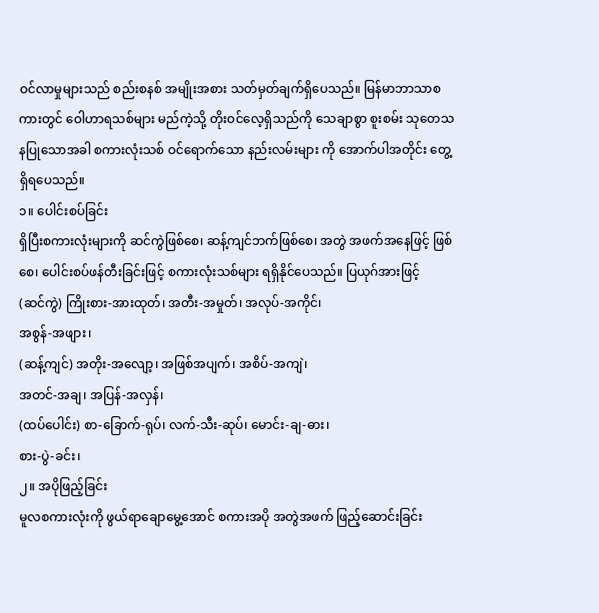ဝင်လာမှုများသည် စည်းစနစ် အမျိုးအစား သတ်မှတ်ချက်ရှိပေသည်။ မြန်မာဘာသာစကားတွင် ဝေါဟာရသစ်များ မည်ကဲ့သို့ တိုးဝင်လေ့ရှိသည်ကို သေချာစွာ စူးစမ်း သုတေသနပြုသောအခါ စကားလုံးသစ် ဝင်ရောက်သော နည်းလမ်းများ ကို အောက်ပါအတိုင်း တွေ့ရှိရပေသည်။
၁။ ပေါင်းစပ်ခြင်း
ရှိပြီးစကားလုံးများကို ဆင်ကွဲဖြစ်စေ၊ ဆန့်ကျင်ဘက်ဖြစ်စေ၊ အတွဲ အဖက်အနေဖြင့် ဖြစ်စေ၊ ပေါင်းစပ်ဖန်တီးခြင်းဖြင့် စကားလုံးသစ်များ ရရှိနိုင်ပေသည်။ ပြယုဂ်အားဖြင့်
(ဆင်ကွဲ) ကြိုးစား-အားထုတ်၊ အတီး-အမှုတ်၊ အလုပ်-အကိုင်၊
အစွန်-အဖျား၊
(ဆန့်ကျင်) အတိုး-အလျော့၊ အဖြစ်အပျက်၊ အစိပ်-အကျဲ၊
အတင်-အချ၊ အပြန်-အလှန်၊
(ထပ်ပေါင်း) စာ-ခြောက်-ရုပ်၊ လက်-သီး-ဆုပ်၊ မောင်း-ချ-ဓား၊
စား-ပွဲ-ခင်း၊
၂။ အပိုဖြည့်ခြင်း
မူလစကားလုံးကို ဖွယ်ရာချောမွေ့အောင် စကားအပို အတွဲအဖက် ဖြည့်ဆောင်းခြင်း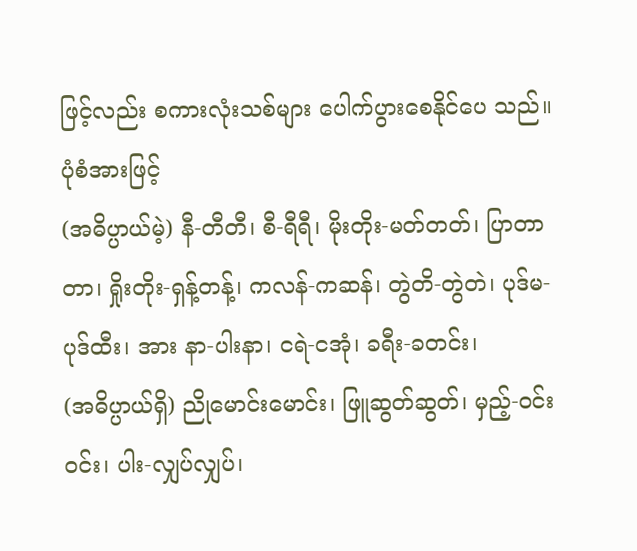ဖြင့်လည်း စကားလုံးသစ်များ ပေါက်ပွားစေနိုင်ပေ သည်။ ပုံစံအားဖြင့်
(အဓိပ္ပာယ်မဲ့) နီ-တီတီ၊ စီ-ရီရီ၊ မိုးတိုး-မတ်တတ်၊ ပြာတာတာ၊ ရှိုးတိုး-ရှန့်တန့်၊ ကလန်-ကဆန်၊ တွဲတိ-တွဲတဲ၊ ပုဒ်မ-ပုဒ်ထီး၊ အား နာ-ပါးနာ၊ ငရဲ-ငအုံ၊ ခရီး-ခတင်း၊
(အဓိပ္ပာယ်ရှိ) ညိုမောင်းမောင်း၊ ဖြူဆွတ်ဆွတ်၊ မှည့်-ဝင်းဝင်း၊ ပါး-လျှပ်လျှပ်၊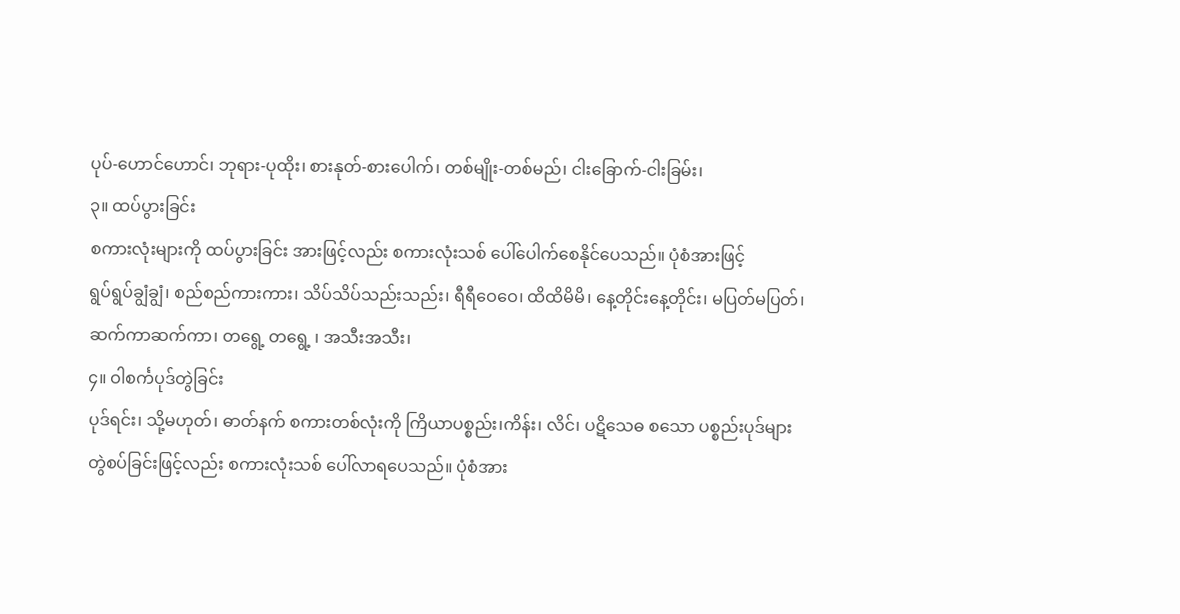ပုပ်-ဟောင်ဟောင်၊ ဘုရား-ပုထိုး၊ စားနုတ်-စားပေါက်၊ တစ်မျိုး-တစ်မည်၊ ငါးခြောက်-ငါးခြမ်း၊
၃။ ထပ်ပွားခြင်း
စကားလုံးများကို ထပ်ပွားခြင်း အားဖြင့်လည်း စကားလုံးသစ် ပေါ်ပေါက်စေနိုင်ပေသည်။ ပုံစံအားဖြင့်
ရွပ်ရွပ်ချွံချွံ၊ စည်စည်ကားကား၊ သိပ်သိပ်သည်းသည်း၊ ရီရီဝေဝေ၊ ထိထိမိမိ၊ နေ့တိုင်းနေ့တိုင်း၊ မပြတ်မပြတ်၊ ဆက်ကာဆက်ကာ၊ တရွေ့ တရွေ့ ၊ အသီးအသီး၊
၄။ ဝါစင်္ကပုဒ်တွဲခြင်း
ပုဒ်ရင်း၊ သို့မဟုတ်၊ ဓာတ်နက် စကားတစ်လုံးကို ကြိယာပစ္စည်း၊ကိန်း၊ လိင်၊ ပဋိသေဓ စသော ပစ္စည်းပုဒ်များ တွဲစပ်ခြင်းဖြင့်လည်း စကားလုံးသစ် ပေါ်လာရပေသည်။ ပုံစံအား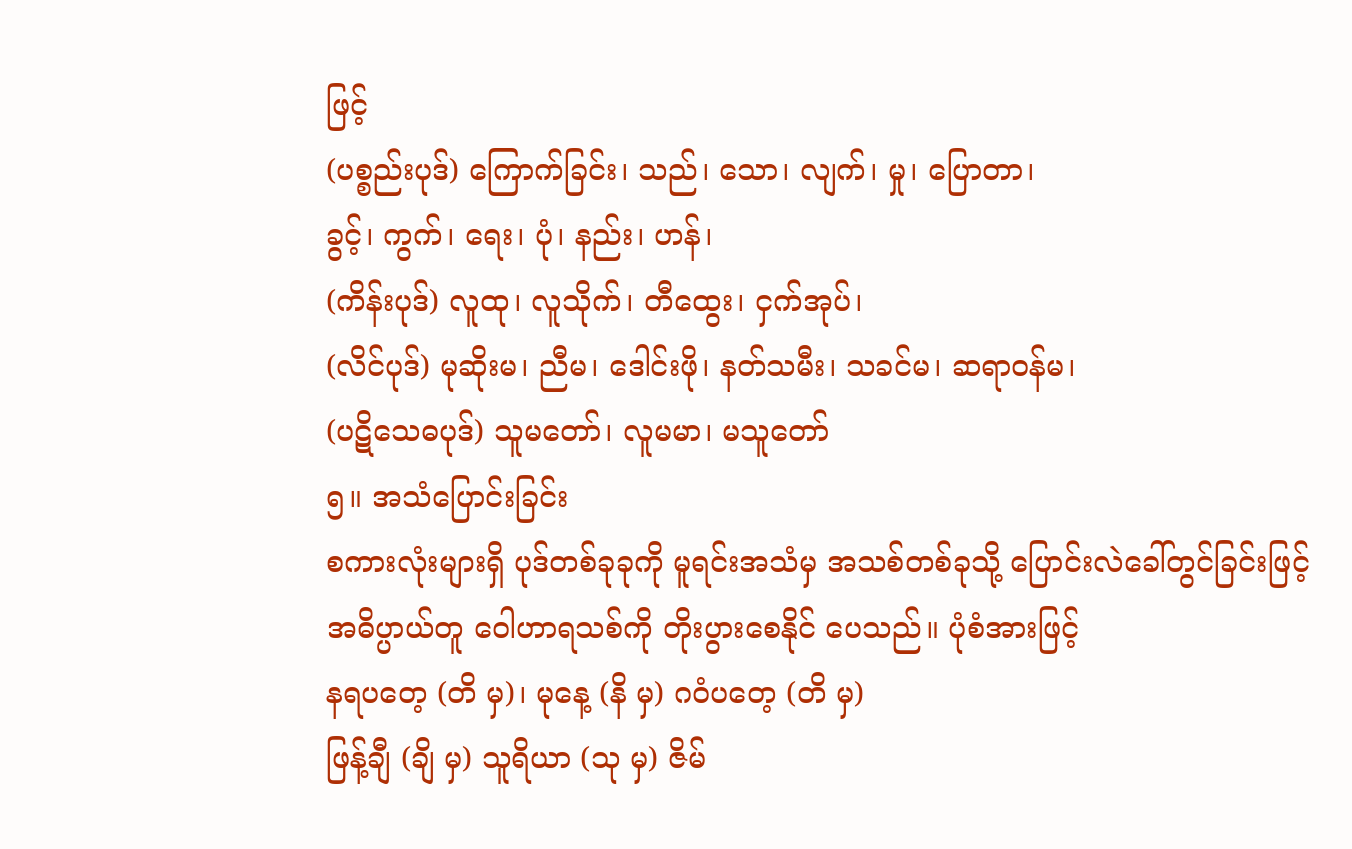ဖြင့်
(ပစ္စည်းပုဒ်) ကြောက်ခြင်း၊ သည်၊ သော၊ လျက်၊ မှု၊ ပြောတာ၊
ခွင့်၊ ကွက်၊ ရေး၊ ပုံ၊ နည်း၊ ဟန်၊
(ကိန်းပုဒ်) လူထု၊ လူသိုက်၊ တီထွေး၊ ငှက်အုပ်၊
(လိင်ပုဒ်) မုဆိုးမ၊ ညီမ၊ ဒေါင်းဖို၊ နတ်သမီး၊ သခင်မ၊ ဆရာဝန်မ၊
(ပဋိသေဓပုဒ်) သူမတော်၊ လူမမာ၊ မသူတော်
၅။ အသံပြောင်းခြင်း
စကားလုံးများရှိ ပုဒ်တစ်ခုခုကို မူရင်းအသံမှ အသစ်တစ်ခုသို့ ပြောင်းလဲခေါ်တွင်ခြင်းဖြင့် အဓိပ္ပာယ်တူ ဝေါဟာရသစ်ကို တိုးပွားစေနိုင် ပေသည်။ ပုံစံအားဖြင့်
နရပတေ့ (တိ မှ)၊ မုနေ့ (နိ မှ) ဂဝံပတေ့ (တိ မှ)
ဖြန့်ချီ (ချိ မှ) သူရိယာ (သု မှ) ဇိမ်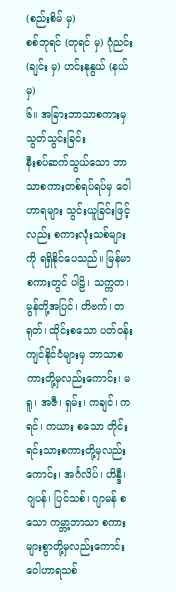(စည်းစိမ် မှ)
စစ်ဘုရင် (တုရင် မှ) ဂုံညင်း (ချင်း မှ) ဟင်းနုနွယ် (နယ် မှ)
၆။ အခြားဘာသာစကားမှ သွတ်သွင်းခြင်း
နီးစပ်ဆက်သွယ်သော ဘာသာစကားတစ်ရပ်ရပ်မှ ဝေါဟာရများ သွင်းယူခြင်းဖြင့်လည်း စကားလုံးသစ်များကို ရရှိနိုင်ပေသည်။ မြန်မာ စကားတွင် ပါဠိ၊ သက္ကတ၊ မွန်တို့အပြင်၊ တိဗက်၊ တရုတ်၊ ထိုင်းစသော ပတ်ဝန်းကျင်နိုင်ငံများမှ ဘာသာစကားတို့မှလည်းကောင်း၊ မရူ၊ အဇီ၊ ရှမ်း၊ ကချင်၊ ကရင်၊ ကယား စသော တိုင်းရင်းသားစကားတို့မှလည်းကောင်း၊ အင်္ဂလိပ်၊ ဟိန္ဒီ၊ ဂျပန်၊ ပြင်သစ်၊ ဂျာမန် စသော ကမ္ဘာ့ဘာသာ စကားများစွာတို့မှလည်းကောင်း ဝေါဟာရသစ်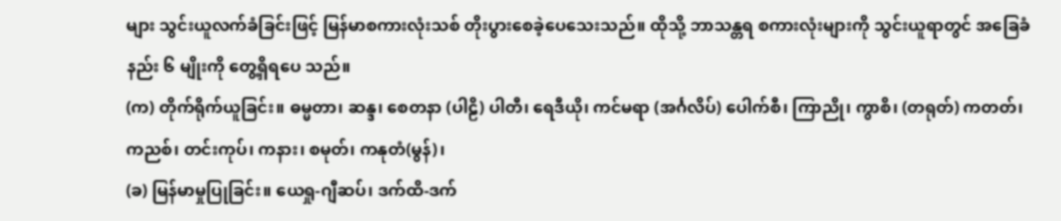များ သွင်းယူလက်ခံခြင်းဖြင့် မြန်မာစကားလုံးသစ် တိုးပွားစေခဲ့ပေသေးသည်။ ထိုသို့ ဘာသန္တရ စကားလုံးများကို သွင်းယူရာတွင် အခြေခံနည်း ၆ မျိုးကို တွေ့ရှိရပေ သည်။
(က) တိုက်ရိုက်ယူခြင်း။ ဓမ္မတာ၊ ဆန္ဒ၊ စေတနာ (ပါဠိ) ပါတီ၊ ရေဒီယို၊ ကင်မရာ (အင်္ဂလိပ်) ပေါက်စီ၊ ကြာညို၊ ကွာစိ၊ (တရုတ်) ကတတ်၊ ကညစ်၊ တင်းကုပ်၊ ကနား၊ စမုတ်၊ ကနုတံ(မွန်)၊
(ခ) မြန်မာမှုပြုခြင်း။ ယေရှု-ဂျီဆပ်၊ ဒက်ထိ-ဒက်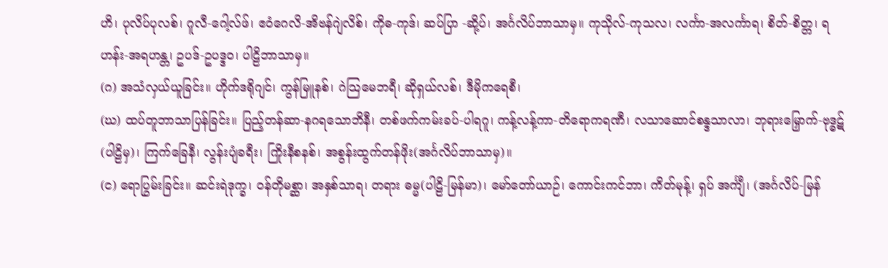ဟိ၊ ပုလိပ်ပုလစ်၊ ဂူလီ-ဂေါ့လ်ဖ်၊ ဧဝံဂေလိ-အိဗန်ဂျဲလိစ်၊ ကိုဓ-ကုဒ်၊ ဆပ်ပြာ -ဆို့ပ်၊ အင်္ဂလိပ်ဘာသာမှ။ ကုသိုလ်-ကုသလ၊ လင်္ကာ-အလင်္ကာရ၊ စိတ်-စိတ္တ၊ ရဟန်း-အရဟန္တ၊ ဥပဒ်-ဥပဒ္ဒဝ၊ ပါဠိဘာသာမှ။
(ဂ) အသံလှယ်ယူခြင်း။ ဟိုက်ဒရိုဂျင်၊ ကွန်မြူနစ်၊ ဂဲသြမေဘရီ၊ ဆိုရှယ်လစ်၊ ဒီမိုကရေစီ၊
(ဃ) ထပ်တူဘာသာပြန်ခြင်း။ ပြည့်တန်ဆာ-နဂရသောဘိနီ၊ တစ်ဖက်ကမ်းခပ်-ပါရဂူ၊ ကန့်လန့်ကာ-တိရောကရဏီ၊ လသာဆောင်စန္ဒသာလာ၊ ဘုရားမြှောက်-ဗုဒ္ဓဋ်(ပါဠိမှ)၊ ကြက်ခြေနီ၊ လွန်းပျံခရီး၊ ကြိုးနီစနစ်၊ အစွန်းထွက်တန်ဖိုး(အင်္ဂလိပ်ဘာသာမှ)။
(င) ရောပြွမ်းခြင်း။ ဆင်းရဲဒုက္ခ၊ ဝန်တိုမစ္ဆာ၊ အနှစ်သာရ၊ တရား ဓမ္မ(ပါဠိ-မြန်မာ)၊ မော်တော်ယာဉ်၊ ကောင်းကင်ဘာ၊ ကိတ်မုန့်၊ ရှပ် အင်္ကျီ၊ (အင်္ဂလိပ်-မြန်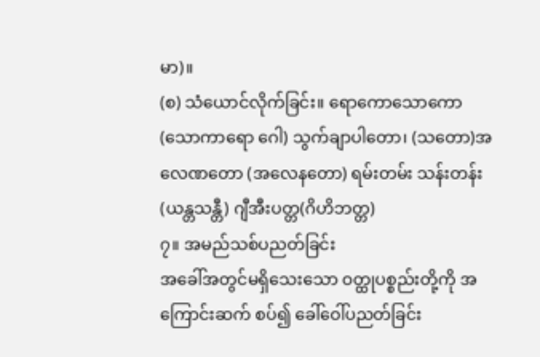မာ)။
(စ) သံယောင်လိုက်ခြင်း။ ရောကောသောကော(သောကာရော ဂေါ) သွက်ချာပါတော၊ (သတော)အလေဏတော (အလေနတော) ရမ်းတမ်း သန်းတန်း (ယန္တသန္တီ) ဂျီအီးပတ္တ(ဂိဟိဘတ္တ)
၇။ အမည်သစ်ပညတ်ခြင်း
အခေါ်အတွင်မရှိသေးသော ဝတ္ထုပစ္စည်းတို့ကို အကြောင်းဆက် စပ်၍ ခေါ်ဝေါ်ပညတ်ခြင်း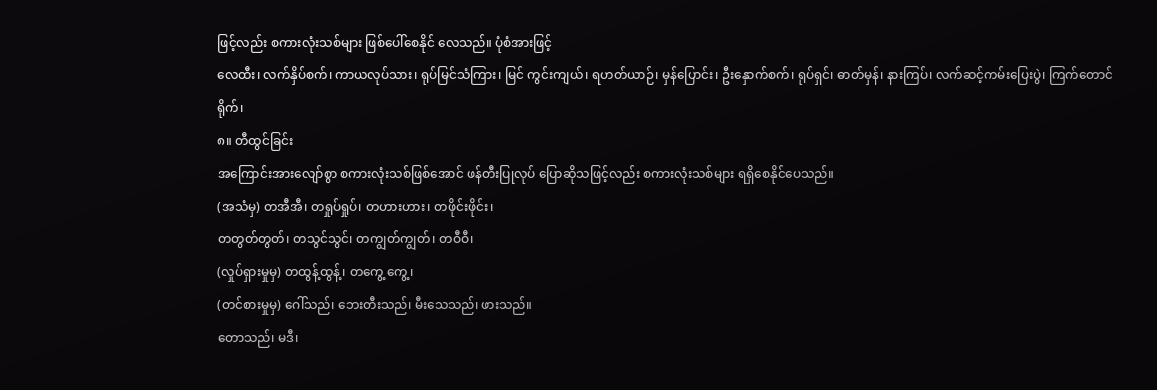ဖြင့်လည်း စကားလုံးသစ်များ ဖြစ်ပေါ်စေနိုင် လေသည်။ ပုံစံအားဖြင့်
လေထီး၊ လက်နှိပ်စက်၊ ကာယလုပ်သား၊ ရုပ်မြင်သံကြား၊ မြင် ကွင်းကျယ်၊ ရဟတ်ယာဉ်၊ မှန်ပြောင်း၊ ဦးနှောက်စက်၊ ရုပ်ရှင်၊ ဓာတ်မှန်၊ နားကြပ်၊ လက်ဆင့်ကမ်းပြေးပွဲ၊ ကြက်တောင်ရိုက်၊
၈။ တီထွင်ခြင်း
အကြောင်းအားလျော်စွာ စကားလုံးသစ်ဖြစ်အောင် ဖန်တီးပြုလုပ် ပြောဆိုသဖြင့်လည်း စကားလုံးသစ်များ ရရှိစေနိုင်ပေသည်။
(အသံမှ) တအီအီ၊ တရှုပ်ရှုပ်၊ တဟားဟား၊ တဖိုင်းဖိုင်း၊
တတွတ်တွတ်၊ တသွင်သွင်၊ တကျွတ်ကျွတ်၊ တဝီဝီ၊
(လှုပ်ရှားမှုမှ) တထွန့်ထွန့်၊ တကွေ့ ကွေ့၊
(တင်စားမှုမှ) ဂေါ်သည်၊ ဘေးတီးသည်၊ မီးသေသည်၊ ဖားသည်။
တောသည်၊ မဒီ၊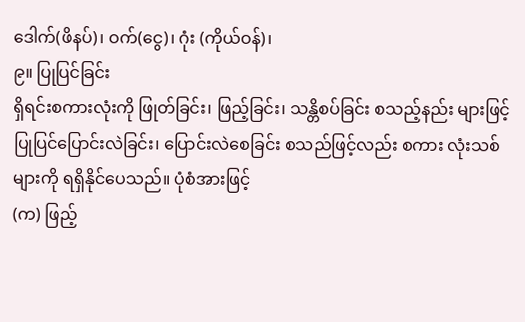ဒေါက်(ဖိနပ်)၊ ဝက်(ငွေ)၊ ဂုံး (ကိုယ်ဝန်)၊
၉။ ပြုပြင်ခြင်း
ရှိရင်းစကားလုံးကို ဖြုတ်ခြင်း၊ ဖြည့်ခြင်း၊ သန္တိစပ်ခြင်း စသည့်နည်း များဖြင့် ပြုပြင်ပြောင်းလဲခြင်း၊ ပြောင်းလဲစေခြင်း စသည်ဖြင့်လည်း စကား လုံးသစ်များကို ရရှိနိုင်ပေသည်။ ပုံစံအားဖြင့်
(က) ဖြည့်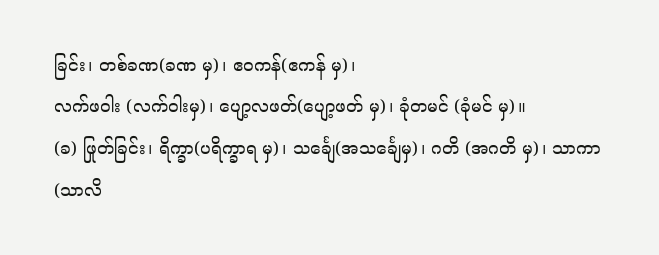ခြင်း၊ တစ်ခဏ(ခဏ မှ)၊ ဧဝကန်(ဧကန် မှ)၊
လက်ဖဝါး (လက်ဝါးမှ)၊ ပျော့လဖတ်(ပျော့ဖတ် မှ)၊ ခုံတမင် (ခုံမင် မှ)။
(ခ) ဖြုတ်ခြင်း၊ ရိက္ခာ(ပရိက္ခာရ မှ)၊ သင်္ချေ(အသင်္ချေမှ)၊ ဂတိ (အဂတိ မှ)၊ သာကာ (သာလိ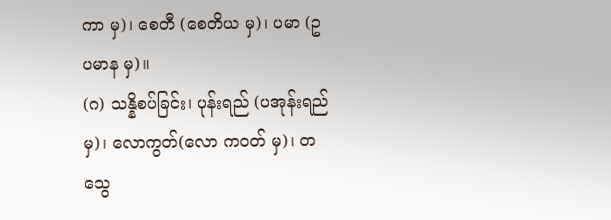ကာ မှ)၊ စေတီ (စေတိယ မှ)၊ ပမာ (ဥပမာန မှ)။
(ဂ) သန္နိစပ်ခြင်း၊ ပုန်းရည် (ပအုန်းရည် မှ)၊ လောကွတ်(လော ကဝတ် မှ)၊ တသွေ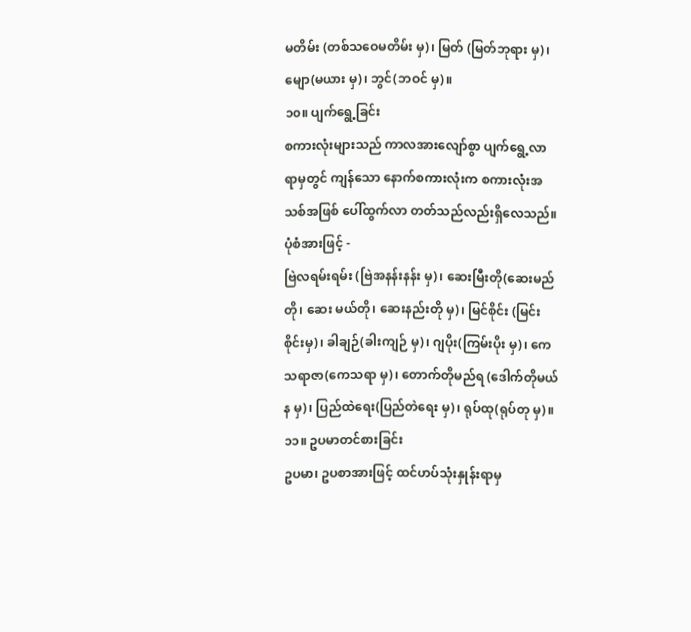မတိမ်း (တစ်သဝေမတိမ်း မှ)၊ မြတ် (မြတ်ဘုရား မှ)၊ မျော(မယား မှ)၊ ဘွင်(ဘဝင် မှ)။
၁၀။ ပျက်ရွေ့ခြင်း
စကားလုံးများသည် ကာလအားလျော်စွာ ပျက်ရွေ့လာရာမှတွင် ကျန်သော နောက်စကားလုံးက စကားလုံးအသစ်အဖြစ် ပေါ်ထွက်လာ တတ်သည်လည်းရှိလေသည်။ ပုံစံအားဖြင့် -
ဗြဲလရမ်းရမ်း (ဗြဲအနန်းနန်း မှ)၊ ဆေးမြီးတို(ဆေးမည်တို၊ ဆေး မယ်တို၊ ဆေးနည်းတို မှ)၊ မြင်စိုင်း (မြင်းစိုင်းမှ)၊ ခါချဉ်(ခါးကျဉ် မှ)၊ ဂျပိုး(ကြမ်းပိုး မှ)၊ ကေသရာဇာ(ကေသရာ မှ)၊ တောက်တိုမည်ရ (ဒေါက်တိုမယ်န မှ)၊ ပြည်ထဲရေး(ပြည်တဲရေး မှ)၊ ရုပ်ထု(ရုပ်တု မှ)။
၁၁။ ဥပမာတင်စားခြင်း
ဥပမာ၊ ဥပစာအားဖြင့် ထင်ဟပ်သုံးနှုန်းရာမှ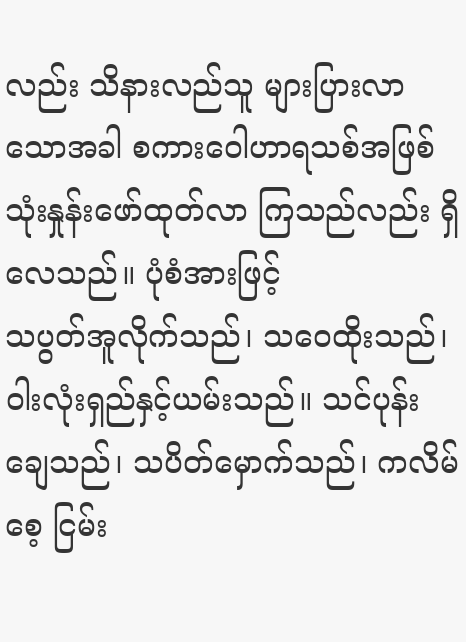လည်း သိနားလည်သူ များပြားလာသောအခါ စကားဝေါဟာရသစ်အဖြစ် သုံးနှုန်းဖော်ထုတ်လာ ကြသည်လည်း ရှိလေသည်။ ပုံစံအားဖြင့်
သပွတ်အူလိုက်သည်၊ သဝေထိုးသည်၊ ဝါးလုံးရှည်နှင့်ယမ်းသည်။ သင်ပုန်းချေသည်၊ သပိတ်မှောက်သည်၊ ကလိမ်စေ့ ငြမ်း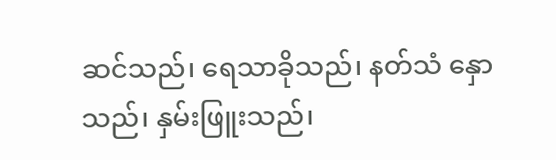ဆင်သည်၊ ရေသာခိုသည်၊ နတ်သံ နှောသည်၊ နှမ်းဖြူးသည်၊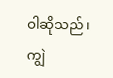ဝါဆိုသည်၊ ကျွဲ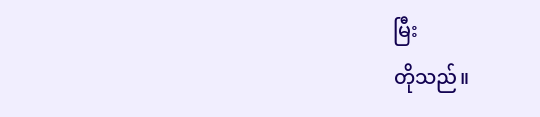မြီး
တိုသည်။